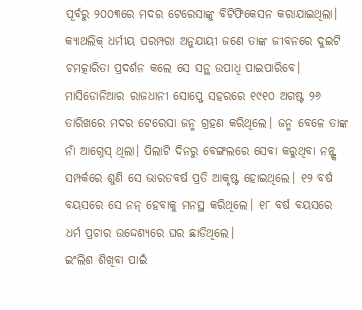ପୂର୍ବରୁ ୨୦୦୩ରେ ମଦର ଟେରେସାଙ୍କୁ ବିଟିଫିକେସନ କରାଯାଇଥିଲା। କ୍ୟାଥଲିକ୍ ଧର୍ମୀୟ ପରମ୍ପରା ଅନୁଯାୟୀ ଜଣେ ତାଙ୍କ ଜୀବନରେ ଦୁଇଟି ଚମତ୍କାରିତା ପ୍ରଦର୍ଶନ କଲେ ସେ ସନ୍ଥ ଉପାଧି ପାଇପାରିବେ।
ମାସିଡୋନିଆର ରାଜଧାନୀ ସୋପ୍ଜେ ସହରରେ ୧୯୧୦ ଅଗଷ୍ଟ ୨୬ ତାରିଖରେ ମଦର ଟେରେସା ଜନ୍ମ ଗ୍ରହଣ କରିଥିଲେ। ଜନ୍ମ ବେଳେ ତାଙ୍କ ନାଁ ଆଗ୍ନେସ୍ ଥିଲା। ପିଲାଟି ଦିନରୁ ବେଙ୍ଗଲରେ ସେବା କରୁଥିବା ନନ୍ଙ୍କ ସମ୍ପର୍କରେ ଶୁଣି ସେ ଭାରତବର୍ଷ ପ୍ରତି ଆକୃଷ୍ଟ ହୋଇଥିଲେ। ୧୨ ବର୍ଷ ବୟସରେ ସେ ନନ୍ ହେବାକୁ ମନସ୍ଥ କରିଥିଲେ। ୧୮ ବର୍ଷ ବୟସରେ ଧର୍ମ ପ୍ରଚାର ଉଦ୍ଦେଶ୍ୟରେ ଘର ଛାଡିଥିଲେ।
ଇଂଲିଶ ଶିଖିବା ପାଇଁ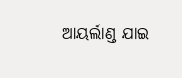ଆୟର୍ଲାଣ୍ଡ ଯାଇ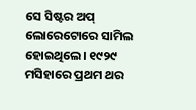ସେ ସିଷ୍ଟର ଅପ୍ ଲୋରେଟୋରେ ସାମିଲ ହୋଇଥିଲେ। ୧୯୨୯ ମସିହାରେ ପ୍ରଥମ ଥର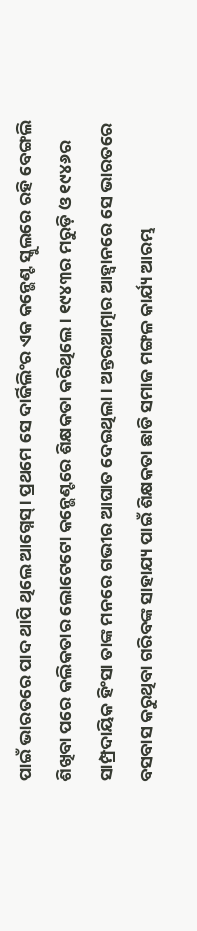ପାଇଁ ଭାରତରେ ପାଦ ଥାପି ଥିଲେ ଆଗ୍ନେସ୍। ପ୍ରଥମେ ସେ ଦାର୍ଜିଲିଂର ଏକ କନ୍ଭେଣ୍ଟ ସ୍କୁଲରେ ରହି ବେଙ୍ଗଲି ଶିଖିବା ପରେ କଲିକତାର ଲୋଟେଟୋ କନ୍ଭେଣ୍ଟରେ ଶିକ୍ଷକତା କରିଥିଲେ। ୧୯୪୩ର ମରୁଡ଼ି ଓ ୧୯୪୬ର ସାମ୍ପ୍ରଦାୟିକ ହିଂସା ତାଙ୍କ ମନରେ ଗଭୀର ଆଘାତ ଦେଇଥିଲା। ଅନ୍ତରଆତ୍ମାର ଆହ୍ୱାନରେ ସେ ଭାରତରେ ବସବାସ କରୁଥିବା ଗରିବଙ୍କ ସାହାଯ୍ୟ ପାଇଁ ଶିକ୍ଷକତା ଛାଡି ସମାଜ ମଙ୍ଗଳ କାର୍ଯ୍ୟ ଆରମ୍ଭ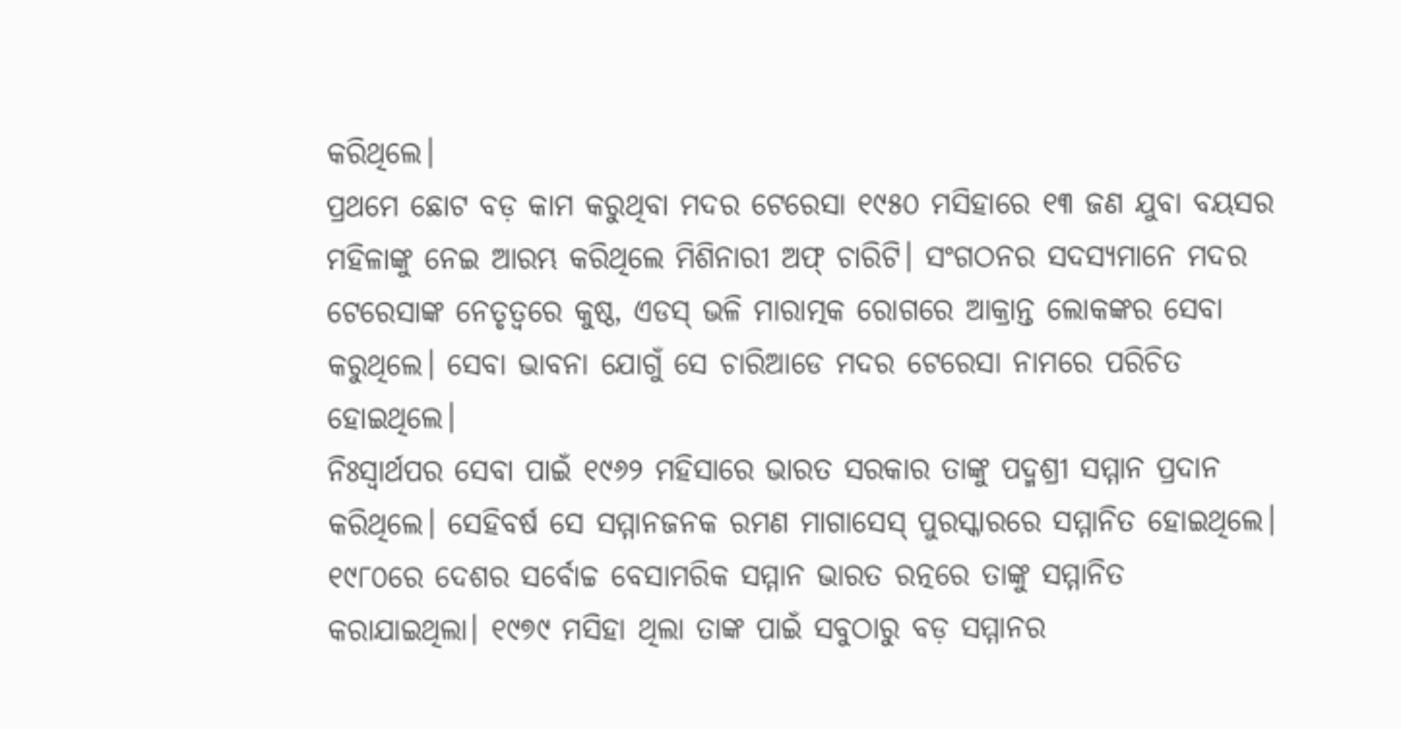କରିଥିଲେ।
ପ୍ରଥମେ ଛୋଟ ବଡ଼ କାମ କରୁଥିବା ମଦର ଟେରେସା ୧୯୫୦ ମସିହାରେ ୧୩ ଜଣ ଯୁବା ବୟସର ମହିଳାଙ୍କୁ ନେଇ ଆରମ୍ଭ କରିଥିଲେ ମିଶିନାରୀ ଅଫ୍ ଚାରିଟି। ସଂଗଠନର ସଦସ୍ୟମାନେ ମଦର ଟେରେସାଙ୍କ ନେତୃତ୍ୱରେ କୁଷ୍ଠ, ଏଡସ୍ ଭଳି ମାରାତ୍ମକ ରୋଗରେ ଆକ୍ରାନ୍ତ ଲୋକଙ୍କର ସେବା କରୁଥିଲେ। ସେବା ଭାବନା ଯୋଗୁଁ ସେ ଚାରିଆଡେ ମଦର ଟେରେସା ନାମରେ ପରିଚିତ ହୋଇଥିଲେ।
ନିଃସ୍ୱାର୍ଥପର ସେବା ପାଇଁ ୧୯୬୨ ମହିସାରେ ଭାରତ ସରକାର ତାଙ୍କୁ ପଦ୍ମଶ୍ରୀ ସମ୍ମାନ ପ୍ରଦାନ କରିଥିଲେ। ସେହିବର୍ଷ ସେ ସମ୍ମାନଜନକ ରମଣ ମାଗାସେସ୍ ପୁରସ୍କାରରେ ସମ୍ମାନିତ ହୋଇଥିଲେ। ୧୯୮୦ରେ ଦେଶର ସର୍ବୋଚ୍ଚ ବେସାମରିକ ସମ୍ମାନ ଭାରତ ରତ୍ନରେ ତାଙ୍କୁ ସମ୍ମାନିତ କରାଯାଇଥିଲା। ୧୯୭୯ ମସିହା ଥିଲା ତାଙ୍କ ପାଇଁ ସବୁଠାରୁ ବଡ଼ ସମ୍ମାନର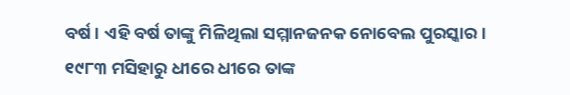ବର୍ଷ। ଏହି ବର୍ଷ ତାଙ୍କୁ ମିଳିଥିଲା ସମ୍ମାନଜନକ ନୋବେଲ ପୁରସ୍କାର।
୧୯୮୩ ମସିହାରୁ ଧୀରେ ଧୀରେ ତାଙ୍କ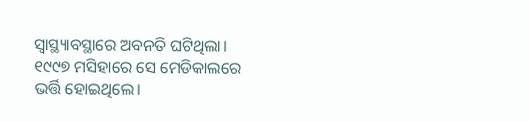ସ୍ୱାସ୍ଥ୍ୟାବସ୍ଥାରେ ଅବନତି ଘଟିଥିଲା। ୧୯୯୭ ମସିହାରେ ସେ ମେଡିକାଲରେ ଭର୍ତ୍ତି ହୋଇଥିଲେ।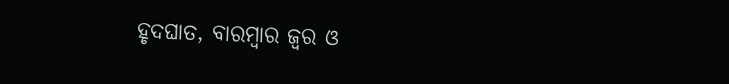ହୃଦଘାତ, ବାରମ୍ବାର ଜ୍ୱର ଓ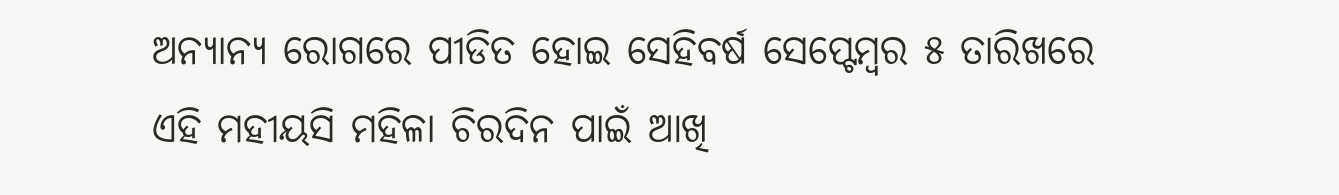ଅନ୍ୟାନ୍ୟ ରୋଗରେ ପୀଡିତ ହୋଇ ସେହିବର୍ଷ ସେପ୍ଟେମ୍ବର ୫ ତାରିଖରେ ଏହି ମହୀୟସି ମହିଳା ଚିରଦିନ ପାଇଁ ଆଖି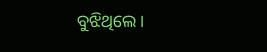ବୁଝିଥିଲେ।